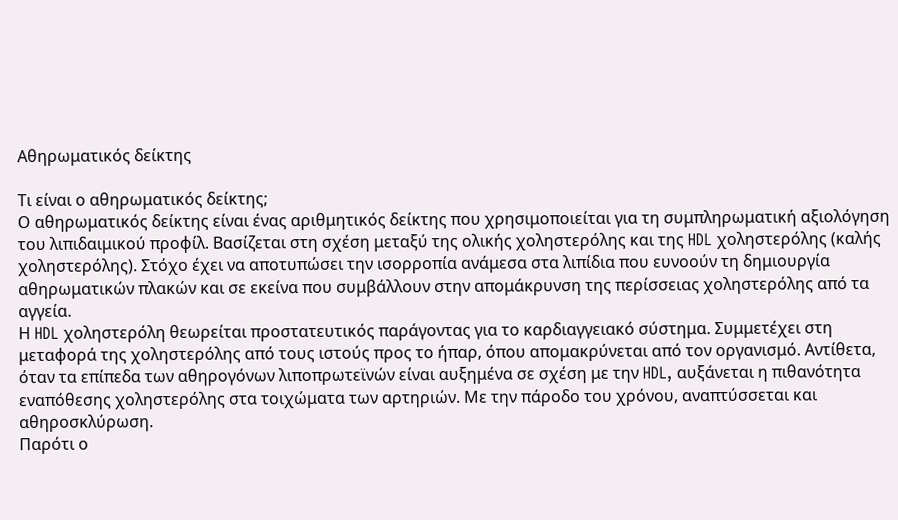Αθηρωματικός δείκτης

Τι είναι ο αθηρωματικός δείκτης;
Ο αθηρωματικός δείκτης είναι ένας αριθμητικός δείκτης που χρησιμοποιείται για τη συμπληρωματική αξιολόγηση του λιπιδαιμικού προφίλ. Βασίζεται στη σχέση μεταξύ της ολικής χοληστερόλης και της HDL χοληστερόλης (καλής χοληστερόλης). Στόχο έχει να αποτυπώσει την ισορροπία ανάμεσα στα λιπίδια που ευνοούν τη δημιουργία αθηρωματικών πλακών και σε εκείνα που συμβάλλουν στην απομάκρυνση της περίσσειας χοληστερόλης από τα αγγεία.
Η HDL χοληστερόλη θεωρείται προστατευτικός παράγοντας για το καρδιαγγειακό σύστημα. Συμμετέχει στη μεταφορά της χοληστερόλης από τους ιστούς προς το ήπαρ, όπου απομακρύνεται από τον οργανισμό. Αντίθετα, όταν τα επίπεδα των αθηρογόνων λιποπρωτεϊνών είναι αυξημένα σε σχέση με την HDL, αυξάνεται η πιθανότητα εναπόθεσης χοληστερόλης στα τοιχώματα των αρτηριών. Με την πάροδο του χρόνου, αναπτύσσεται και αθηροσκλύρωση.
Παρότι ο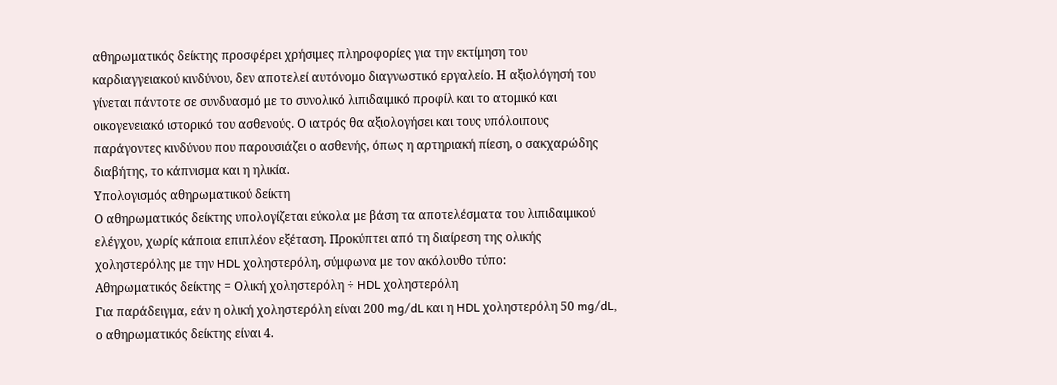αθηρωματικός δείκτης προσφέρει χρήσιμες πληροφορίες για την εκτίμηση του καρδιαγγειακού κινδύνου, δεν αποτελεί αυτόνομο διαγνωστικό εργαλείο. Η αξιολόγησή του γίνεται πάντοτε σε συνδυασμό με το συνολικό λιπιδαιμικό προφίλ και το ατομικό και οικογενειακό ιστορικό του ασθενούς. Ο ιατρός θα αξιολογήσει και τους υπόλοιπους παράγοντες κινδύνου που παρουσιάζει ο ασθενής, όπως η αρτηριακή πίεση, ο σακχαρώδης διαβήτης, το κάπνισμα και η ηλικία.
Υπολογισμός αθηρωματικού δείκτη
Ο αθηρωματικός δείκτης υπολογίζεται εύκολα με βάση τα αποτελέσματα του λιπιδαιμικού ελέγχου, χωρίς κάποια επιπλέον εξέταση. Προκύπτει από τη διαίρεση της ολικής χοληστερόλης με την HDL χοληστερόλη, σύμφωνα με τον ακόλουθο τύπο:
Αθηρωματικός δείκτης = Ολική χοληστερόλη ÷ HDL χοληστερόλη
Για παράδειγμα, εάν η ολική χοληστερόλη είναι 200 mg/dL και η HDL χοληστερόλη 50 mg/dL, ο αθηρωματικός δείκτης είναι 4.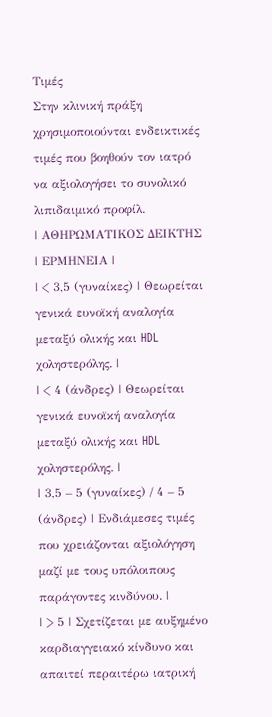Τιμές
Στην κλινική πράξη χρησιμοποιούνται ενδεικτικές τιμές που βοηθούν τον ιατρό να αξιολογήσει το συνολικό λιπιδαιμικό προφίλ.
| ΑΘΗΡΩΜΑΤΙΚΟΣ ΔΕΙΚΤΗΣ | ΕΡΜΗΝΕΙΑ |
| < 3,5 (γυναίκες) | Θεωρείται γενικά ευνοϊκή αναλογία μεταξύ ολικής και HDL χοληστερόλης. |
| < 4 (άνδρες) | Θεωρείται γενικά ευνοϊκή αναλογία μεταξύ ολικής και HDL χοληστερόλης. |
| 3,5 – 5 (γυναίκες) / 4 – 5 (άνδρες) | Ενδιάμεσες τιμές που χρειάζονται αξιολόγηση μαζί με τους υπόλοιπους παράγοντες κινδύνου. |
| > 5 | Σχετίζεται με αυξημένο καρδιαγγειακό κίνδυνο και απαιτεί περαιτέρω ιατρική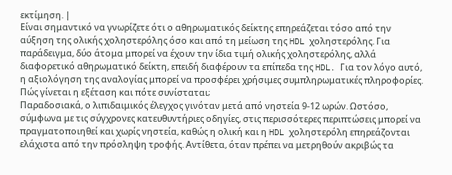εκτίμηση. |
Είναι σημαντικό να γνωρίζετε ότι ο αθηρωματικός δείκτης επηρεάζεται τόσο από την αύξηση της ολικής χοληστερόλης όσο και από τη μείωση της HDL χοληστερόλης. Για παράδειγμα, δύο άτομα μπορεί να έχουν την ίδια τιμή ολικής χοληστερόλης, αλλά διαφορετικό αθηρωματικό δείκτη, επειδή διαφέρουν τα επίπεδα της HDL. Για τον λόγο αυτό, η αξιολόγηση της αναλογίας μπορεί να προσφέρει χρήσιμες συμπληρωματικές πληροφορίες.
Πώς γίνεται η εξέταση και πότε συνίσταται;
Παραδοσιακά, ο λιπιδαιμικός έλεγχος γινόταν μετά από νηστεία 9-12 ωρών. Ωστόσο, σύμφωνα με τις σύγχρονες κατευθυντήριες οδηγίες, στις περισσότερες περιπτώσεις μπορεί να πραγματοποιηθεί και χωρίς νηστεία, καθώς η ολική και η HDL χοληστερόλη επηρεάζονται ελάχιστα από την πρόσληψη τροφής. Αντίθετα, όταν πρέπει να μετρηθούν ακριβώς τα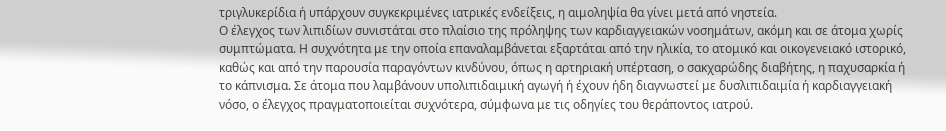τριγλυκερίδια ή υπάρχουν συγκεκριμένες ιατρικές ενδείξεις, η αιμοληψία θα γίνει μετά από νηστεία.
Ο έλεγχος των λιπιδίων συνιστάται στο πλαίσιο της πρόληψης των καρδιαγγειακών νοσημάτων, ακόμη και σε άτομα χωρίς συμπτώματα. Η συχνότητα με την οποία επαναλαμβάνεται εξαρτάται από την ηλικία, το ατομικό και οικογενειακό ιστορικό, καθώς και από την παρουσία παραγόντων κινδύνου, όπως η αρτηριακή υπέρταση, ο σακχαρώδης διαβήτης, η παχυσαρκία ή το κάπνισμα. Σε άτομα που λαμβάνουν υπολιπιδαιμική αγωγή ή έχουν ήδη διαγνωστεί με δυσλιπιδαιμία ή καρδιαγγειακή νόσο, ο έλεγχος πραγματοποιείται συχνότερα, σύμφωνα με τις οδηγίες του θεράποντος ιατρού.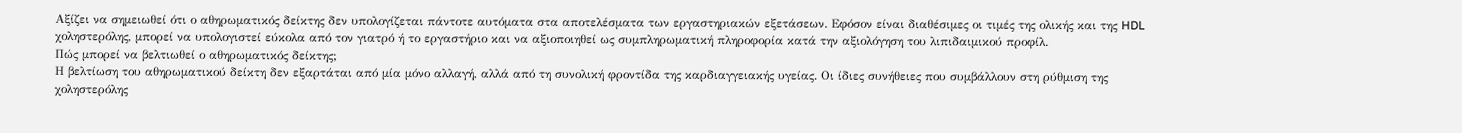Αξίζει να σημειωθεί ότι ο αθηρωματικός δείκτης δεν υπολογίζεται πάντοτε αυτόματα στα αποτελέσματα των εργαστηριακών εξετάσεων. Εφόσον είναι διαθέσιμες οι τιμές της ολικής και της HDL χοληστερόλης, μπορεί να υπολογιστεί εύκολα από τον γιατρό ή το εργαστήριο και να αξιοποιηθεί ως συμπληρωματική πληροφορία κατά την αξιολόγηση του λιπιδαιμικού προφίλ.
Πώς μπορεί να βελτιωθεί ο αθηρωματικός δείκτης;
Η βελτίωση του αθηρωματικού δείκτη δεν εξαρτάται από μία μόνο αλλαγή, αλλά από τη συνολική φροντίδα της καρδιαγγειακής υγείας. Οι ίδιες συνήθειες που συμβάλλουν στη ρύθμιση της χοληστερόλης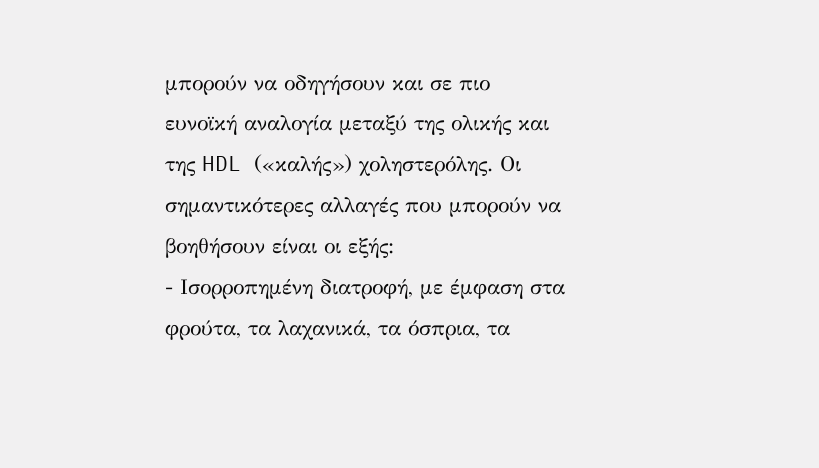μπορούν να οδηγήσουν και σε πιο ευνοϊκή αναλογία μεταξύ της ολικής και της HDL («καλής») χοληστερόλης. Οι σημαντικότερες αλλαγές που μπορούν να βοηθήσουν είναι οι εξής:
- Ισορροπημένη διατροφή, με έμφαση στα φρούτα, τα λαχανικά, τα όσπρια, τα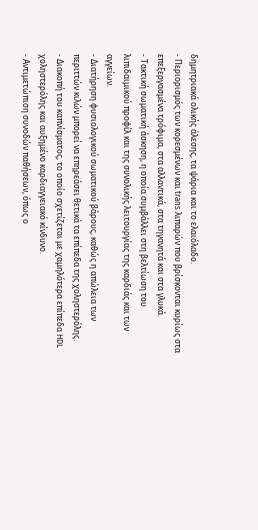δημητριακά ολικής άλεσης, τα ψάρια και το ελαιόλαδο.
- Περιορισμός των κορεσμένων και trans λιπαρών που βρίσκονται κυρίως στα επεξεργασμένα τρόφιμα, στα αλλαντικά, στα τηγανητά και στα γλυκά.
- Τακτική σωματική άσκηση, η οποία συμβάλλει στη βελτίωση του λιπιδαιμικού προφίλ και της συνολικής λειτουργίας της καρδιάς και των αγγείων.
- Διατήρηση φυσιολογικού σωματικού βάρους, καθώς η απώλεια των περιττών κιλών μπορεί να επηρεάσει θετικά τα επίπεδα της χοληστερόλης.
- Διακοπή του καπνίσματος, το οποίο σχετίζεται με χαμηλότερα επίπεδα HDL χοληστερόλης και αυξημένο καρδιαγγειακό κίνδυνο.
- Αντιμετώπιση συνοδών παθήσεων, όπως ο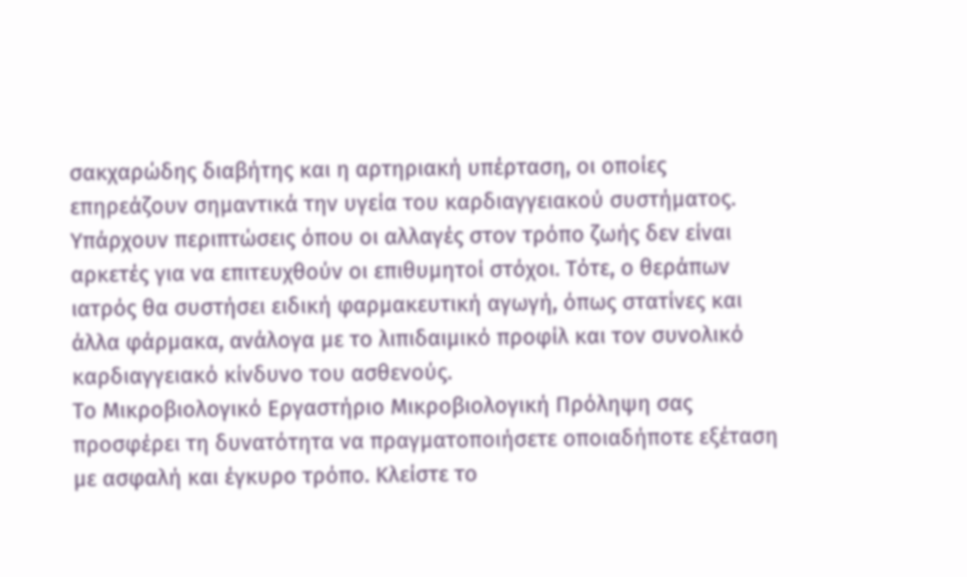σακχαρώδης διαβήτης και η αρτηριακή υπέρταση, οι οποίες επηρεάζουν σημαντικά την υγεία του καρδιαγγειακού συστήματος.
Υπάρχουν περιπτώσεις όπου οι αλλαγές στον τρόπο ζωής δεν είναι αρκετές για να επιτευχθούν οι επιθυμητοί στόχοι. Τότε, ο θεράπων ιατρός θα συστήσει ειδική φαρμακευτική αγωγή, όπως στατίνες και άλλα φάρμακα, ανάλογα με το λιπιδαιμικό προφίλ και τον συνολικό καρδιαγγειακό κίνδυνο του ασθενούς.
Το Μικροβιολογικό Εργαστήριο Μικροβιολογική Πρόληψη σας προσφέρει τη δυνατότητα να πραγματοποιήσετε οποιαδήποτε εξέταση με ασφαλή και έγκυρο τρόπο. Κλείστε το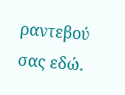ραντεβού σας εδώ.